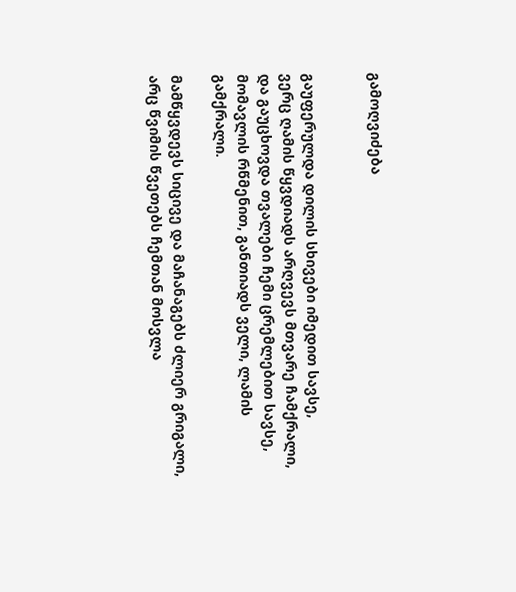გამოღვიძება


გაუფერულდა დილის სხივები იმედით სავსე,
ვერც ღამის წყვდიადს არღვევს მთვარე ჩამქრალი,
და გაუცხოვდა თვალები ჩემი ცრემლებით სავსე,
მომავლის რწმენით, განთიადს ველი, ლამის გამქრალი.

მამწყვდევს სიცივე და მაჩანაგებს ძლიერ გრიგალი,
არც წვიმის წვეთებს ჩემთან მოსვლა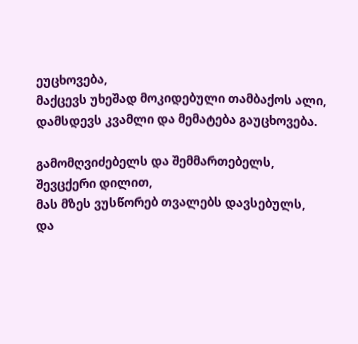ეუცხოვება,
მაქცევს უხეშად მოკიდებული თამბაქოს ალი,
დამსდევს კვამლი და მემატება გაუცხოვება.

გამომღვიძებელს და შემმართებელს, შევცქერი დილით,
მას მზეს ვუსწორებ თვალებს დავსებულს,
და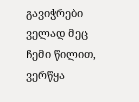გავიჭრები ველად მეც ჩემი წილით,
ვერწყა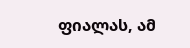ფიალას, ამ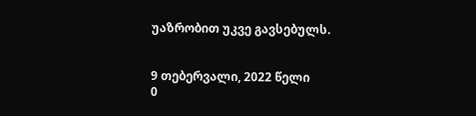უაზრობით უკვე გავსებულს.


9 თებერვალი, 2022 წელი
0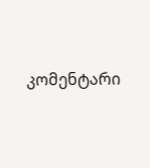კომენტარი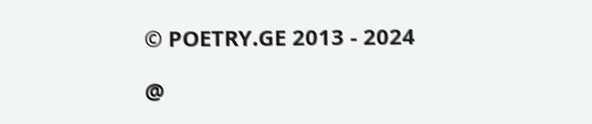© POETRY.GE 2013 - 2024

@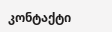კონტაქტი